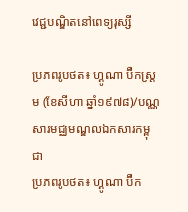វេជ្ជបណ្ឌិតនៅពេទ្យរុស្សី

ប្រភពរូបថត៖ ហ្គូណា ប៊ឺកស្ត្រម (ខែសីហា ឆ្នាំ១៩៧៨)/បណ្ណសារមជ្ឈមណ្ឌលឯកសារកម្ពុជា
ប្រភពរូបថត៖ ហ្គូណា ប៊ឺក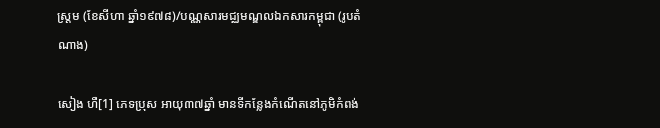ស្ត្រម (ខែសីហា ឆ្នាំ១៩៧៨)/បណ្ណសារមជ្ឈមណ្ឌលឯកសារកម្ពុជា (រូបតំណាង)

សៀង ហឺ[1] ភេទប្រុស អាយុ៣៧ឆ្នាំ មានទីកន្លែងកំណើតនៅភូមិកំពង់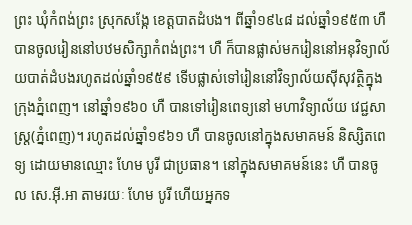ព្រះ ឃុំកំពង់ព្រះ ស្រុកសង្កែ ខេត្តបាតដំបង។ ពីឆ្នាំ១៩៤៨ ដល់ឆ្នាំ១៩៥៣ ហឺ បានចូលរៀននៅបឋមសិក្សាកំពង់ព្រះ។ ហឺ ក៏បានផ្លាស់មករៀននៅអនុវិទ្យាល័យបាត់ដំបងរហូតដល់ឆ្នាំ១៩៥៩ ទើបផ្លាស់ទៅរៀននៅវិទ្យាល័យស៊ីសុវត្ថិក្នុងក្រុងភ្នំពេញ។ នៅឆ្នាំ១៩៦០ ហឺ បានទៅរៀនពេទ្យនៅ មហាវិទ្យាល័យ វេជ្ជសាស្រ្ត(ភ្នំពេញ)។ រហូតដល់ឆ្នាំ១៩៦១ ហឺ បានចូលនៅក្នុងសមាគមន៍ និស្សិតពេទ្យ ដោយមានឈ្មោះ ហែម បូរី ជាប្រធាន។ នៅក្នុងសមាគមន៍នេះ ហឺ បានចូល សេ.អ៊ី.អា តាមរយៈ ហែម បូរី ហើយអ្នកទ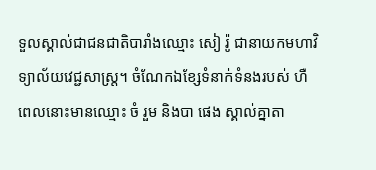ទួលស្គាល់ជាជនជាតិបារាំងឈ្មោះ សៀ រ៉ូ ជានាយកមហាវិទ្យាល័យវេជ្ជសាស្រ្ត។ ចំណែកឯខ្សែទំនាក់ទំនងរបស់ ហឺ ពេលនោះមានឈ្មោះ ចំ រួម និងបា ផេង ស្គាល់គ្នាតា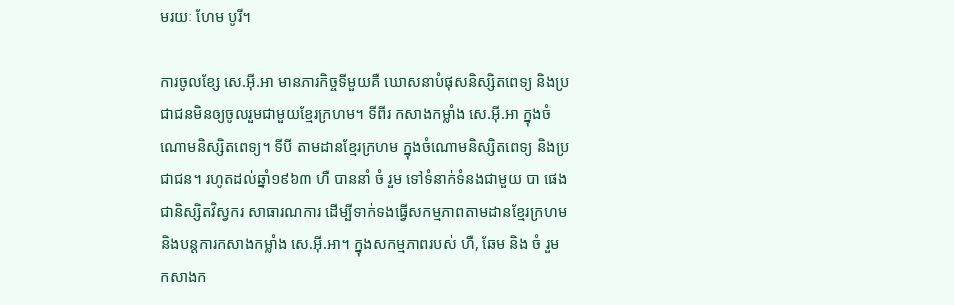មរយៈ ហែម បូរី។

ការចូលខ្សែ សេ.អ៊ី.អា មានភារកិច្ចទីមួយគឺ ឃោសនាបំផុសនិស្សិតពេទ្យ និងប្រជាជនមិនឲ្យចូលរួមជាមួយខ្មែរក្រហម។ ទីពីរ កសាងកម្លាំង សេ.អ៊ី.អា ក្នុងចំណោមនិស្សិតពេទ្យ។ ទីបី តាមដានខ្មែរក្រហម ក្នុងចំណោមនិស្សិតពេទ្យ និងប្រជាជន។ រហូតដល់ឆ្នាំ១៩៦៣ ហឺ បាននាំ ចំ រួម ទៅទំនាក់ទំនងជាមួយ បា ផេង ជានិស្សិតវិស្វករ សាធារណការ ដើម្បីទាក់ទងធ្វើសកម្មភាពតាមដានខ្មែរក្រហម និងបន្តការកសាងកម្លាំង សេ.អ៊ី.អា។ ក្នុងសកម្មភាពរបស់ ហឺ, ឆែម និង ចំ រួម កសាងក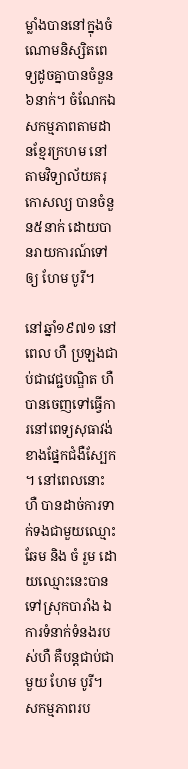ម្លាំងបាននៅក្នុងចំណោមនិស្សិតពេទ្យដូចគ្នាបានចំនួន៦នាក់។ ចំណែកឯសកម្មភាពតាមដានខ្មែរក្រហម នៅតាមវិទ្យាល័យគរុកោសល្យ បានចំនួន៥នាក់ ដោយបានរាយការណ៍ទៅឲ្យ ហែម បូរី។

នៅឆ្នាំ១៩៧១ នៅពេល ហឺ ប្រឡងជាប់ជាវេជ្ជបណ្ឌិត ហឺ បានចេញទៅធ្វើការនៅពេទ្យសុធាវង់ ខាងផ្នែកជំងឺស្បែក។ នៅពេលនោះ ហឺ បានដាច់ការទាក់ទងជាមួយឈ្មោះ ឆែម និង ចំ រួម ដោយឈ្មោះនេះបានទៅស្រុកបារាំង ឯការទំនាក់ទំនងរបស់ហឺ គឺបន្តជាប់ជាមួយ ហែម បូរី។ សកម្មភាពរប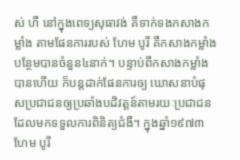ស់ ហឺ នៅក្នុងពេទ្យសុធាវង់ គឺទាក់ទងកសាងកម្លាំង តាមផែនការរបស់ ហែម បូរី គឺកសាងកម្លាំងបន្ថែមបានចំនួន៤នាក់។ បន្ទាប់ពីកសាងកម្លាំងបានហើយ ក៏បន្តដាក់ផែនការឲ្យ ឃោសនាបំផុសប្រជាជនឲ្យប្រឆាំងបដិវត្តន៍តាមរយៈប្រជាជនដែលមកទទួលការពិនិត្យជំងឺ។ ក្នុងឆ្នាំ១៩៧៣ ហែម បូរី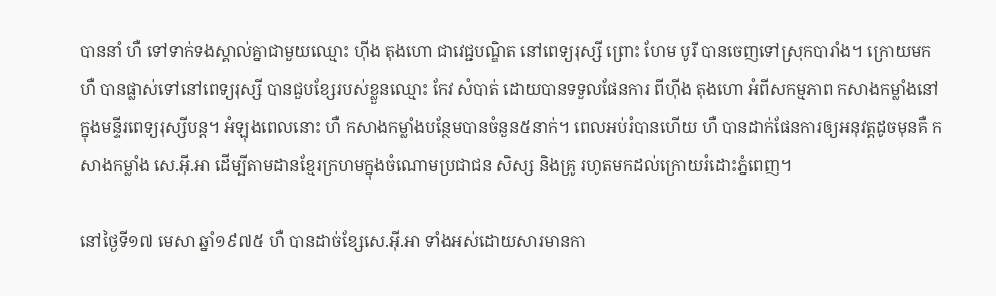បាននាំ ហឺ ទៅទាក់ទងស្គាល់គ្នាជាមួយឈ្មោះ ហ៊ីង តុងហោ ជាវេជ្ជបណ្ឌិត នៅពេទ្យរុស្សី ព្រោះ ហែម បូរី បានចេញទៅស្រុកបារាំង។ ក្រោយមក ហឺ បានផ្លាស់ទៅនៅពេទ្យរុស្សី បានជួបខ្សែរបស់ខ្លួនឈ្មោះ កែវ សំបាត់ ដោយបានទទួលផែនការ ពីហ៊ីង តុងហោ អំពីសកម្មភាព កសាងកម្លាំងនៅក្នុងមន្ទីរពេទ្យរុស្សីបន្ត។ អំឡុងពេលនោះ ហឺ កសាងកម្លាំងបន្ថែមបានចំនួន៥នាក់។ ពេលអប់រំបានហើយ ហឺ បានដាក់ផែនការឲ្យអនុវត្តដូចមុនគឺ កសាងកម្លាំង សេ.អ៊ី.អា ដើម្បីតាមដានខ្មែរក្រហមក្នុងចំណោមប្រជាជន សិស្ស និងគ្រូ រហូតមកដល់ក្រោយរំដោះភ្នំពេញ។

នៅថ្ងៃទី១៧ មេសា ឆ្នាំ១៩៧៥ ហឺ បានដាច់ខ្សែសេ.អ៊ី.អា ទាំងអស់ដោយសារមានកា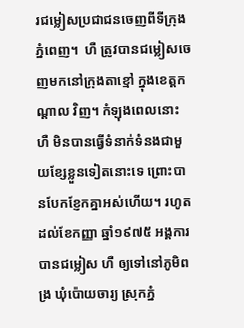រជម្លៀសប្រជាជនចេញពីទីក្រុងភ្នំពេញ។  ហឺ ត្រូវបានជម្លៀសចេញមកនៅក្រុងតាខ្មៅ ក្នុងខេត្តកណ្ដាល វិញ។ កំឡុងពេលនោះ ហឺ មិនបានធ្វើទំនាក់ទំនងជាមួយខ្សែខ្លួនទៀតនោះទេ ព្រោះបានបែកខ្ញែកគ្នាអស់ហើយ។ រហូតដល់ខែកញ្ញា ឆ្នាំ១៩៧៥ អង្គការបានជម្លៀស ហឺ ឲ្យទៅនៅភូមិពង្រ ឃុំប៉ោយចារ្យ ស្រុកភ្នំ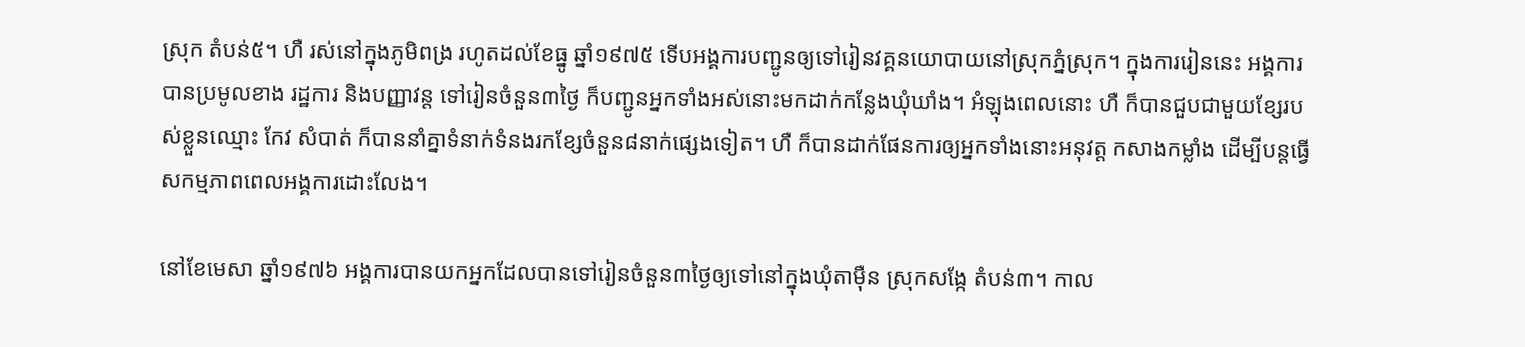ស្រុក តំបន់៥។ ហឺ រស់នៅក្នុងភូមិពង្រ រហូតដល់ខែធ្នូ ឆ្នាំ១៩៧៥ ទើបអង្គការបញ្ជូនឲ្យទៅរៀនវគ្គនយោបាយនៅស្រុកភ្នំស្រុក។ ក្នុងការរៀននេះ អង្គការបានប្រមូលខាង រដ្ឋការ និងបញ្ញាវន្ត ទៅរៀនចំនួន៣ថ្ងៃ ក៏បញ្ជូនអ្នកទាំងអស់នោះមកដាក់កន្លែងឃុំឃាំង។ អំឡុងពេលនោះ ហឺ ក៏បានជួបជាមួយខ្សែរបស់ខ្លួនឈ្មោះ កែវ សំបាត់ ក៏បាននាំគ្នាទំនាក់ទំនងរកខ្សែចំនួន៨នាក់ផ្សេងទៀត។ ហឺ ក៏បានដាក់ផែនការឲ្យអ្នកទាំងនោះអនុវត្ត កសាងកម្លាំង ដើម្បីបន្តធ្វើសកម្មភាពពេលអង្គការដោះលែង។

នៅខែមេសា ឆ្នាំ១៩៧៦ អង្គការបានយកអ្នកដែលបានទៅរៀនចំនួន៣ថ្ងៃឲ្យទៅនៅក្នុងឃុំតាម៉ឺន ស្រុកសង្កែ តំបន់៣។ កាល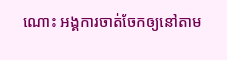ណោះ អង្គការចាត់ចែកឲ្យនៅតាម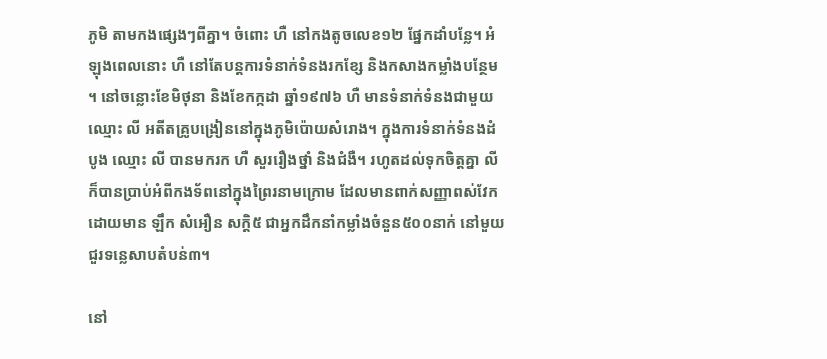ភូមិ តាមកងផ្សេងៗពីគ្នា។ ចំពោះ ហឺ នៅកងតូចលេខ១២ ផ្នែកដាំបន្លែ។ អំឡុងពេលនោះ ហឺ នៅតែបន្តការទំនាក់ទំនងរកខ្សែ និងកសាងកម្លាំងបន្ថែម។ នៅចន្លោះខែមិថុនា និងខែកក្កដា ឆ្នាំ១៩៧៦ ហឺ មានទំនាក់ទំនងជាមួយឈ្មោះ លី អតីតគ្រូបង្រៀននៅក្នុងភូមិប៉ោយសំរោង។ ក្នុងការទំនាក់ទំនងដំបូង ឈ្មោះ លី បានមករក ហឺ សួររឿងថ្នាំ និងជំងឺ។ រហូតដល់ទុកចិត្តគ្នា លី ក៏បានប្រាប់អំពីកងទ័ពនៅក្នុងព្រៃរនាមក្រោម ដែលមានពាក់សញ្ញាពស់វែក ដោយមាន ឡឹក សំអឿន សក្តិ៥ ជាអ្នកដឹកនាំកម្លាំងចំនួន៥០០នាក់ នៅមួយជួរទន្លេសាបតំបន់៣។

នៅ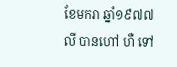ខែមករា ឆ្នាំ១៩៧៧ លី បានហៅ ហឺ ទៅ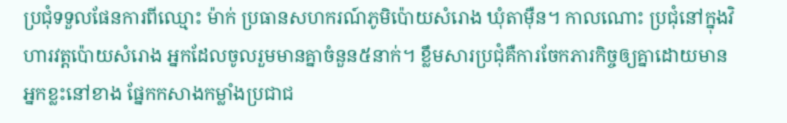ប្រជុំទទួលផែនការពីឈ្មោះ ម៉ាក់ ប្រធានសហករណ៍ភូមិប៉ោយសំរោង ឃុំតាម៉ឺន។ កាលណោះ ប្រជុំនៅក្នុងវិហារវត្តប៉ោយសំរោង អ្នកដែលចូលរួមមានគ្នាចំនួន៥នាក់។ ខ្លឹមសារប្រជុំគឺការចែកភារកិច្ចឲ្យគ្នាដោយមានអ្នកខ្លះនៅខាង ផ្នែកកសាងកម្លាំងប្រជាជ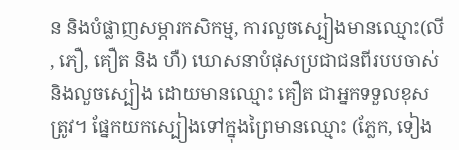ន និងបំផ្លាញសម្ភារកសិកម្ម, ការលួចស្បៀងមានឈ្មោះ(លី, ភឿ, គឿត និង ហឺ) ឃោសនាបំផុសប្រជាជនពីរបបចាស់ និងលួចស្បៀង ដោយមានឈ្មោះ គឿត ជាអ្នកទទួលខុសត្រូវ។ ផ្នែកយកស្បៀងទៅក្នុងព្រៃមានឈ្មោះ (ភ្លែក, ទៀង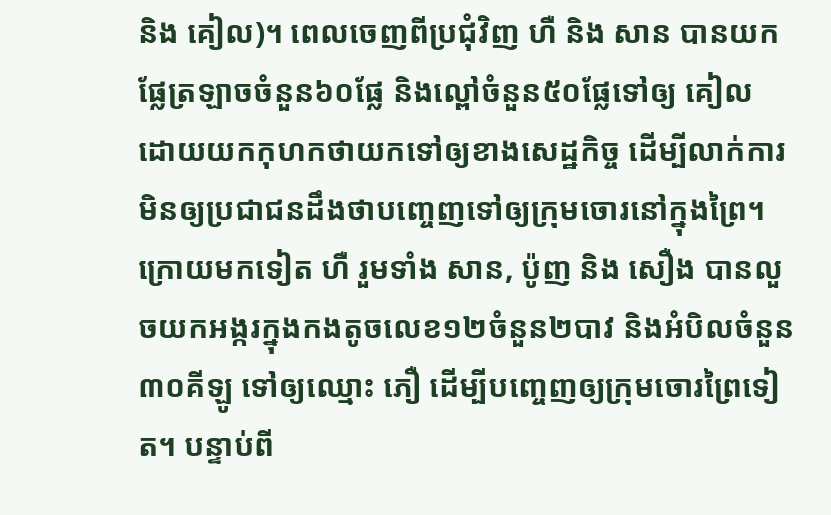និង គៀល)។ ពេលចេញពីប្រជុំវិញ ហឺ និង សាន បានយកផ្លែត្រឡាចចំនួន៦០ផ្លែ និងល្ពៅចំនួន៥០ផ្លែទៅឲ្យ គៀល ដោយយកកុហកថាយកទៅឲ្យខាងសេដ្ឋកិច្ច ដើម្បីលាក់ការមិនឲ្យប្រជាជនដឹងថាបញ្ចេញទៅឲ្យក្រុមចោរនៅក្នុងព្រៃ។ ក្រោយមកទៀត ហឺ រួមទាំង សាន, ប៉ូញ និង សឿង បានលួចយកអង្ករក្នុងកងតូចលេខ១២ចំនួន២បាវ និងអំបិលចំនួន៣០គីឡូ ទៅឲ្យឈ្មោះ ភឿ ដើម្បីបញ្ចេញឲ្យក្រុមចោរព្រៃទៀត។ បន្ទាប់ពី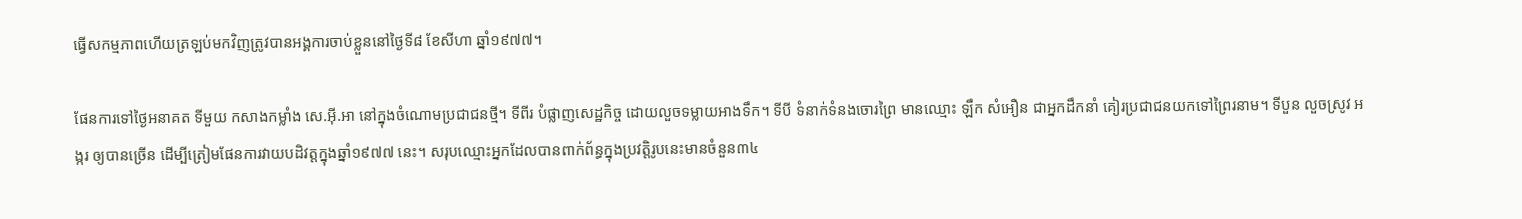ធ្វើសកម្មភាពហើយត្រឡប់មកវិញត្រូវបានអង្គការចាប់ខ្លួននៅថ្ងៃទី៨ ខែសីហា ឆ្នាំ១៩៧៧។

ផែនការទៅថ្ងៃអនាគត ទីមួយ កសាងកម្លាំង សេ.អ៊ី.អា នៅក្នុងចំណោមប្រជាជនថ្មី។ ទីពីរ បំផ្លាញសេដ្ឋកិច្ច ដោយលួចទម្លាយអាងទឹក។ ទីបី ទំនាក់ទំនងចោរព្រៃ មានឈ្មោះ ឡឹក សំអឿន ជាអ្នកដឹកនាំ គៀរប្រជាជនយកទៅព្រៃរនាម។ ទីបួន លួចស្រូវ អង្ករ ឲ្យបានច្រើន ដើម្បីត្រៀមផែនការវាយបដិវត្តក្នុងឆ្នាំ១៩៧៧ នេះ។ សរុបឈ្មោះអ្នកដែលបានពាក់ព័ន្ធក្នុងប្រវត្តិរូបនេះមានចំនួន៣៤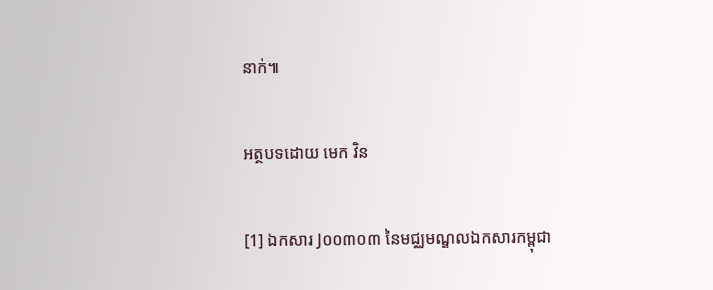នាក់៕

អត្ថបទដោយ មេក វិន

[1] ឯកសារ J០០៣០៣ នៃមជ្ឈមណ្ឌលឯកសារកម្ពុជា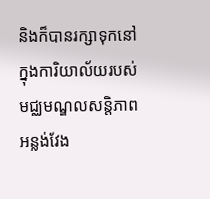និងក៏បានរក្សាទុកនៅក្នុងការិយាល័យរបស់មជ្ឈមណ្ឌលសន្តិភាពអន្លង់វែង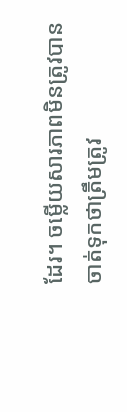ដែរ។ ចម្លើយសារភាពមិនត្រូវបានចាត់ទុកថាត្រឹមត្រូវ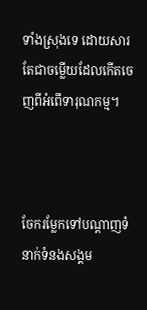ទាំងស្រុងទេ ដោយសារតែជាចម្លើយដែលកើតចេញពីអំពើទារុណកម្ម។



ចែករម្លែកទៅបណ្តាញទំនាក់ទំនងសង្គម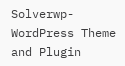Solverwp- WordPress Theme and Plugin